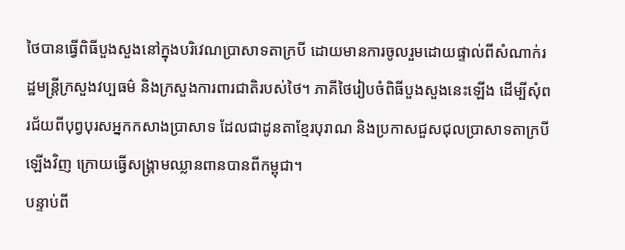ថៃបានធ្វើពិធីបួងសួងនៅក្នុងបរិវេណប្រាសាទតាក្របី ដោយមានការចូលរួមដោយផ្ទាល់ពីសំណាក់រដ្ឋមន្ត្រីក្រសួងវប្បធម៌ និងក្រសួងការពារជាតិរបស់ថៃ។ ភាគីថៃរៀបចំពិធីបួងសួងនេះឡើង ដើម្បីសុំពរជ័យពីបុព្វបុរសអ្នកកសាងប្រាសាទ ដែលជាដូនតាខ្មែរបុរាណ និងប្រកាសជួសជុលប្រាសាទតាក្របី ឡើងវិញ ក្រោយធ្វើសង្គ្រាមឈ្លានពានបានពីកម្ពុជា។
បន្ទាប់ពី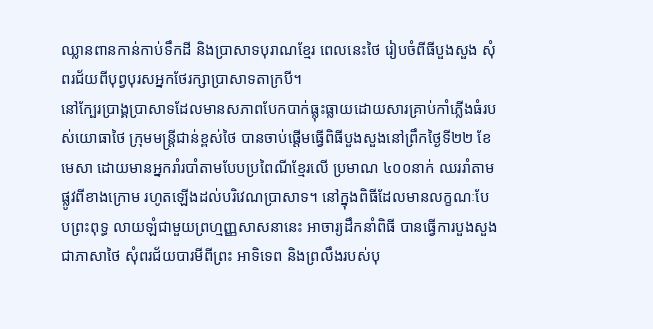ឈ្លានពានកាន់កាប់ទឹកដី និងប្រាសាទបុរាណខ្មែរ ពេលនេះថៃ រៀបចំពីធីបួងសួង សុំពរជ័យពីបុព្វបុរសអ្នកថែរក្សាប្រាសាទតាក្របី។
នៅក្បែរប្រាង្គប្រាសាទដែលមានសភាពបែកបាក់ធ្លុះធ្លាយដោយសារគ្រាប់កាំភ្លើងធំរបស់យោធាថៃ ក្រុមមន្ត្រីជាន់ខ្ពស់ថៃ បានចាប់ផ្ដើមធ្វើពិធីបួងសួងនៅព្រឹកថ្ងៃទី២២ ខែមេសា ដោយមានអ្នករាំរបាំតាមបែបប្រពៃណីខ្មែរលើ ប្រមាណ ៤០០នាក់ ឈររាំតាមផ្លូវពីខាងក្រោម រហូតឡើងដល់បរិវេណប្រាសាទ។ នៅក្នុងពិធីដែលមានលក្ខណៈបែបព្រះពុទ្ធ លាយឡំជាមួយព្រហ្មញ្ញសាសនានេះ អាចារ្យដឹកនាំពិធី បានធ្វើការបួងសួងជាភាសាថៃ សុំពរជ័យបារមីពីព្រះ អាទិទេព និងព្រលឹងរបស់បុ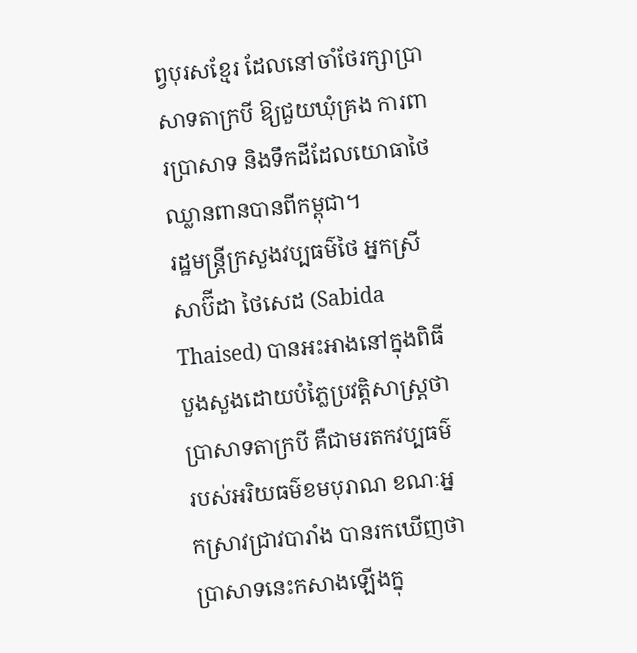ព្វបុរសខ្មែរ ដែលនៅចាំថែរក្សាប្រាសាទតាក្របី ឱ្យជួយឃុំគ្រង ការពារប្រាសាទ និងទឹកដីដែលយោធាថៃឈ្លានពានបានពីកម្ពុជា។
រដ្ឋមន្ត្រីក្រសួងវប្បធម៌ថៃ អ្នកស្រី សាប៊ីដា ថៃសេដ (Sabida Thaised) បានអះអាងនៅក្នុងពិធីបួងសួងដោយបំភ្លៃប្រវត្តិសាស្ត្រថា ប្រាសាទតាក្របី គឺជាមរតកវប្បធម៌របស់អរិយធម៌ខមបុរាណ ខណៈអ្នកស្រាវជ្រាវបារាំង បានរកឃើញថា ប្រាសាទនេះកសាងឡើងក្នុ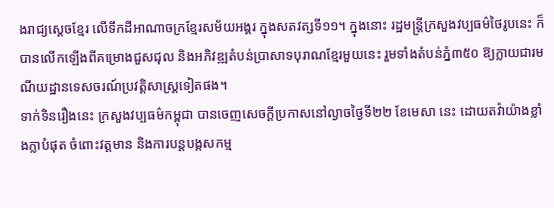ងរាជ្យស្ដេចខ្មែរ លើទឹកដីអាណាចក្រខ្មែរសម័យអង្គរ ក្នុងសតវត្សទី១១។ ក្នុងនោះ រដ្ឋមន្ត្រីក្រសួងវប្បធម៌ថៃរូបនេះ ក៏បានលើកឡើងពីគម្រោងជួសជុល និងអភិវឌ្ឍតំបន់ប្រាសាទបុរាណខ្មែរមួយនេះ រួមទាំងតំបន់ភ្នំ៣៥០ ឱ្យក្លាយជារមណីយដ្ឋានទេសចរណ៍ប្រវត្តិសាស្ត្រទៀតផង។
ទាក់ទិនរឿងនេះ ក្រសួងវប្បធម៌កម្ពុជា បានចេញសេចក្ដីប្រកាសនៅល្ងាចថ្ងៃទី២២ ខែមេសា នេះ ដោយតវ៉ាយ៉ាងខ្លាំងក្លាបំផុត ចំពោះវត្តមាន និងការបន្តបង្កសកម្ម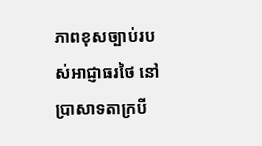ភាពខុសច្បាប់របស់អាជ្ញាធរថៃ នៅប្រាសាទតាក្របី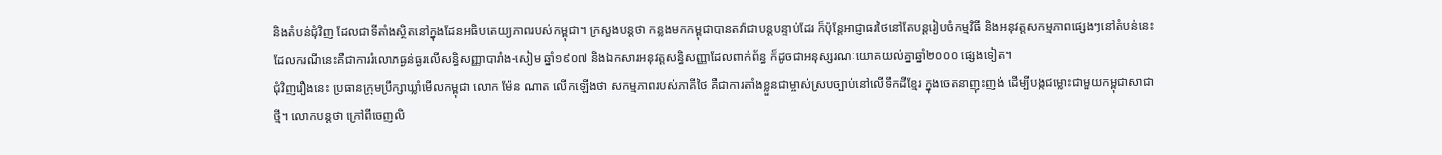និងតំបន់ជុំវិញ ដែលជាទីតាំងស្ថិតនៅក្នុងដែនអធិបតេយ្យភាពរបស់កម្ពុជា។ ក្រសួងបន្តថា កន្លងមកកម្ពុជាបានតវ៉ាជាបន្តបន្ទាប់ដែរ ក៏ប៉ុន្តែអាជ្ញាធរថៃនៅតែបន្តរៀបចំកម្មវិធី និងអនុវត្តសកម្មភាពផ្សេងៗនៅតំបន់នេះ ដែលករណីនេះគឺជាការរំលោភធ្ងន់ធ្ងរលើសន្ធិសញ្ញាបារាំង-សៀម ឆ្នាំ១៩០៧ និងឯកសារអនុវត្តសន្ធិសញ្ញាដែលពាក់ព័ន្ធ ក៏ដូចជាអនុស្សរណៈយោគយល់គ្នាឆ្នាំ២០០០ ផ្សេងទៀត។
ជុំវិញរឿងនេះ ប្រធានក្រុមប្រឹក្សាឃ្លាំមើលកម្ពុជា លោក ម៉ែន ណាត លើកឡើងថា សកម្មភាពរបស់ភាគីថៃ គឺជាការតាំងខ្លួនជាម្ចាស់ស្របច្បាប់នៅលើទឹកដីខ្មែរ ក្នុងចេតនាញុះញង់ ដើម្បីបង្កជម្លោះជាមួយកម្ពុជាសាជាថ្មី។ លោកបន្តថា ក្រៅពីចេញលិ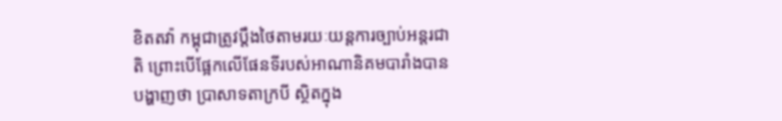ខិតតវ៉ា កម្ពុជាត្រូវប្ដឹងថៃតាមរយៈយន្តការច្បាប់អន្តរជាតិ ព្រោះបើផ្អែកលើផែនទីរបស់អាណានិគមបារាំងបានបង្ហាញថា ប្រាសាទតាក្របី ស្ថិតក្នុង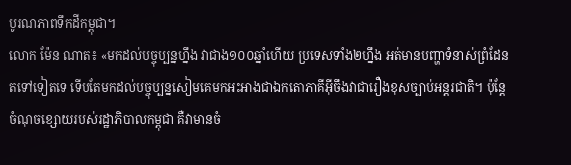បូរណភាពទឹកដីកម្ពុជា។
លោក ម៉ែន ណាត៖ «មកដល់បច្ចុប្បន្នហ្នឹង វាជាង១០០ឆ្នាំហើយ ប្រទេសទាំង២ហ្នឹង អត់មានបញ្ហាទំនាស់ព្រំដែនតទៅទៀតទេ ទើបតែមកដល់បច្ចុប្បន្នសៀមគេមកអះអាងជាឯកតោភាគីអ៊ីចឹងវាជារឿងខុសច្បាប់អន្តរជាតិ។ ប៉ុន្តែចំណុចខ្សោយរបស់រដ្ឋាភិបាលកម្ពុជា គឺវាមានចំ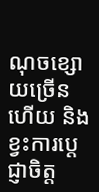ណុចខ្សោយច្រើនហើយ និងខ្វះការប្ដេជ្ញាចិត្ត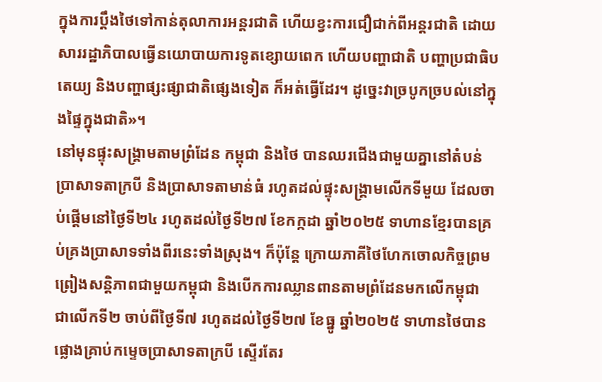ក្នុងការប្ដឹងថៃទៅកាន់តុលាការអន្តរជាតិ ហើយខ្វះការជឿជាក់ពីអន្តរជាតិ ដោយសាររដ្ឋាភិបាលធ្វើនយោបាយការទូតខ្សោយពេក ហើយបញ្ហាជាតិ បញ្ហាប្រជាធិបតេយ្យ និងបញ្ហាផ្សះផ្សាជាតិផ្សេងទៀត ក៏អត់ធ្វើដែរ។ ដូច្នេះវាច្របូកច្របល់នៅក្នុងផ្ទៃក្នុងជាតិ»។
នៅមុនផ្ទុះសង្គ្រាមតាមព្រំដែន កម្ពុជា និងថៃ បានឈរជើងជាមួយគ្នានៅតំបន់ប្រាសាទតាក្របី និងប្រាសាទតាមាន់ធំ រហូតដល់ផ្ទុះសង្គ្រាមលើកទីមួយ ដែលចាប់ផ្ដើមនៅថ្ងៃទី២៤ រហូតដល់ថ្ងៃទី២៧ ខែកក្កដា ឆ្នាំ២០២៥ ទាហានខ្មែរបានគ្រប់គ្រងប្រាសាទទាំងពីរនេះទាំងស្រុង។ ក៏ប៉ុន្តែ ក្រោយភាគីថៃហែកចោលកិច្ចព្រមព្រៀងសន្តិភាពជាមួយកម្ពុជា និងបើកការឈ្លានពានតាមព្រំដែនមកលើកម្ពុជា ជាលើកទី២ ចាប់ពីថ្ងៃទី៧ រហូតដល់ថ្ងៃទី២៧ ខែធ្នូ ឆ្នាំ២០២៥ ទាហានថៃបានផ្លោងគ្រាប់កម្ទេចប្រាសាទតាក្របី ស្ទើរតែរ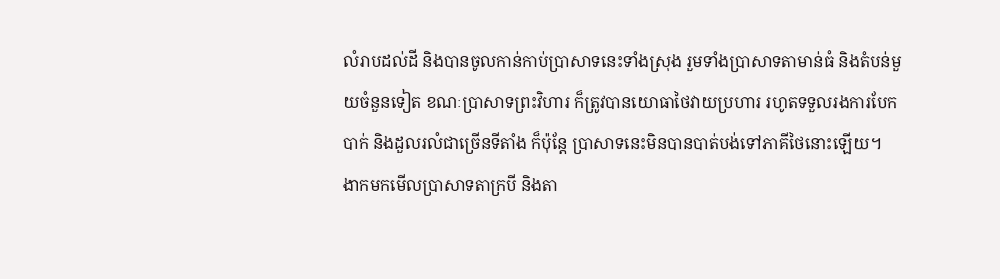លំរាបដល់ដី និងបានចូលកាន់កាប់ប្រាសាទនេះទាំងស្រុង រួមទាំងប្រាសាទតាមាន់ធំ និងតំបន់មួយចំនួនទៀត ខណៈប្រាសាទព្រះវិហារ ក៏ត្រូវបានយោធាថៃវាយប្រហារ រហូតទទួលរងការបែកបាក់ និងដួលរលំជាច្រើនទីតាំង ក៏ប៉ុន្តែ ប្រាសាទនេះមិនបានបាត់បង់ទៅភាគីថៃនោះឡើយ។
ងាកមកមើលប្រាសាទតាក្របី និងតា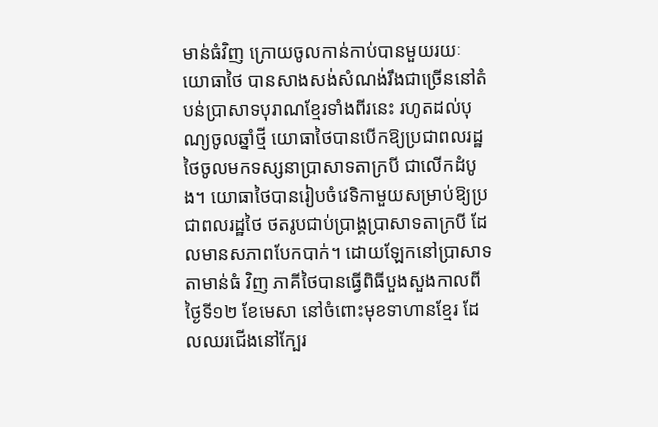មាន់ធំវិញ ក្រោយចូលកាន់កាប់បានមួយរយៈ យោធាថៃ បានសាងសង់សំណង់រឹងជាច្រើននៅតំបន់ប្រាសាទបុរាណខ្មែរទាំងពីរនេះ រហូតដល់បុណ្យចូលឆ្នាំថ្មី យោធាថៃបានបើកឱ្យប្រជាពលរដ្ឋថៃចូលមកទស្សនាប្រាសាទតាក្របី ជាលើកដំបូង។ យោធាថៃបានរៀបចំវេទិកាមួយសម្រាប់ឱ្យប្រជាពលរដ្ឋថៃ ថតរូបជាប់ប្រាង្គប្រាសាទតាក្របី ដែលមានសភាពបែកបាក់។ ដោយឡែកនៅប្រាសាទតាមាន់ធំ វិញ ភាគីថៃបានធ្វើពិធីបួងសួងកាលពីថ្ងៃទី១២ ខែមេសា នៅចំពោះមុខទាហានខ្មែរ ដែលឈរជើងនៅក្បែរ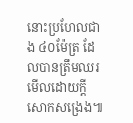នោះប្រហែលជាង ៤០ម៉ែត្រ ដែលបានត្រឹមឈរមើលដោយក្ដីសោកសង្រេង៕